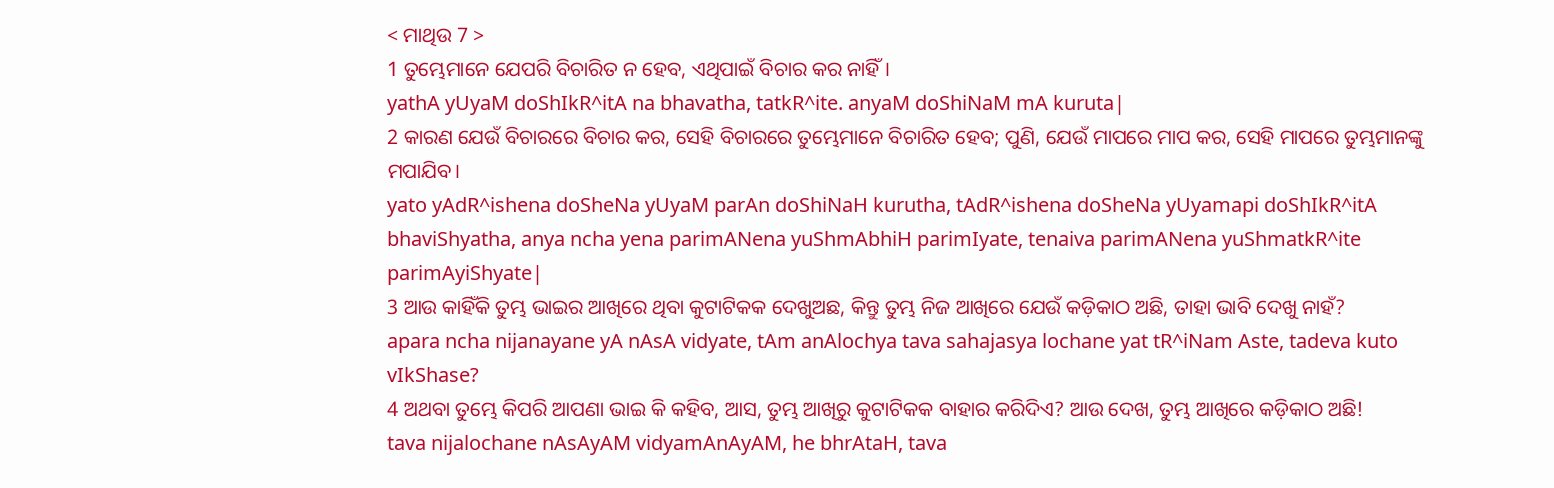< ମାଥିଉ 7 >
1 ତୁମ୍ଭେମାନେ ଯେପରି ବିଚାରିତ ନ ହେବ, ଏଥିପାଇଁ ବିଚାର କର ନାହିଁ।
yathA yUyaM doShIkR^itA na bhavatha, tatkR^ite. anyaM doShiNaM mA kuruta|
2 କାରଣ ଯେଉଁ ବିଚାରରେ ବିଚାର କର, ସେହି ବିଚାରରେ ତୁମ୍ଭେମାନେ ବିଚାରିତ ହେବ; ପୁଣି, ଯେଉଁ ମାପରେ ମାପ କର, ସେହି ମାପରେ ତୁମ୍ଭମାନଙ୍କୁ ମପାଯିବ।
yato yAdR^ishena doSheNa yUyaM parAn doShiNaH kurutha, tAdR^ishena doSheNa yUyamapi doShIkR^itA bhaviShyatha, anya ncha yena parimANena yuShmAbhiH parimIyate, tenaiva parimANena yuShmatkR^ite parimAyiShyate|
3 ଆଉ କାହିଁକି ତୁମ୍ଭ ଭାଇର ଆଖିରେ ଥିବା କୁଟାଟିକକ ଦେଖୁଅଛ, କିନ୍ତୁ ତୁମ୍ଭ ନିଜ ଆଖିରେ ଯେଉଁ କଡ଼ିକାଠ ଅଛି, ତାହା ଭାବି ଦେଖୁ ନାହଁ?
apara ncha nijanayane yA nAsA vidyate, tAm anAlochya tava sahajasya lochane yat tR^iNam Aste, tadeva kuto vIkShase?
4 ଅଥବା ତୁମ୍ଭେ କିପରି ଆପଣା ଭାଇ କି କହିବ, ଆସ, ତୁମ୍ଭ ଆଖିରୁ କୁଟାଟିକକ ବାହାର କରିଦିଏ? ଆଉ ଦେଖ, ତୁମ୍ଭ ଆଖିରେ କଡ଼ିକାଠ ଅଛି!
tava nijalochane nAsAyAM vidyamAnAyAM, he bhrAtaH, tava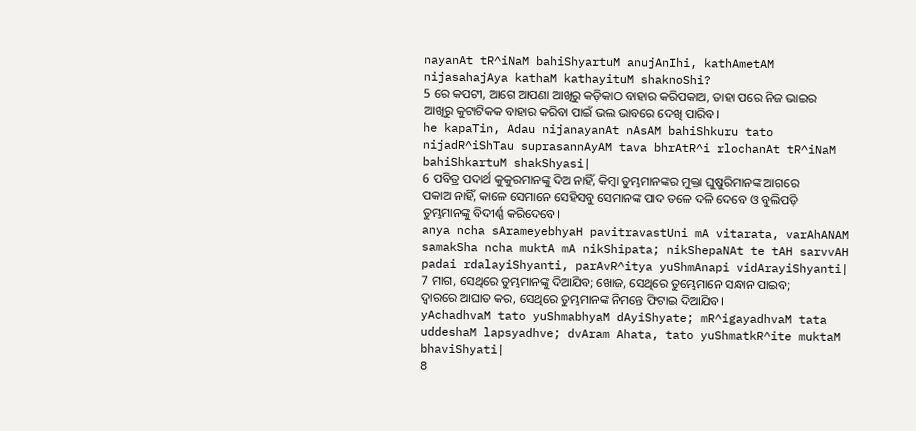nayanAt tR^iNaM bahiShyartuM anujAnIhi, kathAmetAM nijasahajAya kathaM kathayituM shaknoShi?
5 ରେ କପଟୀ, ଆଗେ ଆପଣା ଆଖିରୁ କଡ଼ିକାଠ ବାହାର କରିପକାଅ, ତାହା ପରେ ନିଜ ଭାଇର ଆଖିରୁ କୁଟାଟିକକ ବାହାର କରିବା ପାଇଁ ଭଲ ଭାବରେ ଦେଖି ପାରିବ।
he kapaTin, Adau nijanayanAt nAsAM bahiShkuru tato nijadR^iShTau suprasannAyAM tava bhrAtR^i rlochanAt tR^iNaM bahiShkartuM shakShyasi|
6 ପବିତ୍ର ପଦାର୍ଥ କୁକୁରମାନଙ୍କୁ ଦିଅ ନାହିଁ, କିମ୍ବା ତୁମ୍ଭମାନଙ୍କର ମୁକ୍ତା ଘୁଷୁରିମାନଙ୍କ ଆଗରେ ପକାଅ ନାହିଁ, କାଳେ ସେମାନେ ସେହିସବୁ ସେମାନଙ୍କ ପାଦ ତଳେ ଦଳି ଦେବେ ଓ ବୁଲିପଡ଼ି ତୁମ୍ଭମାନଙ୍କୁ ବିଦୀର୍ଣ୍ଣ କରିଦେବେ।
anya ncha sArameyebhyaH pavitravastUni mA vitarata, varAhANAM samakSha ncha muktA mA nikShipata; nikShepaNAt te tAH sarvvAH padai rdalayiShyanti, parAvR^itya yuShmAnapi vidArayiShyanti|
7 ମାଗ, ସେଥିରେ ତୁମ୍ଭମାନଙ୍କୁ ଦିଆଯିବ; ଖୋଜ, ସେଥିରେ ତୁମ୍ଭେମାନେ ସନ୍ଧାନ ପାଇବ; ଦ୍ୱାରରେ ଆଘାତ କର, ସେଥିରେ ତୁମ୍ଭମାନଙ୍କ ନିମନ୍ତେ ଫିଟାଇ ଦିଆଯିବ।
yAchadhvaM tato yuShmabhyaM dAyiShyate; mR^igayadhvaM tata uddeshaM lapsyadhve; dvAram Ahata, tato yuShmatkR^ite muktaM bhaviShyati|
8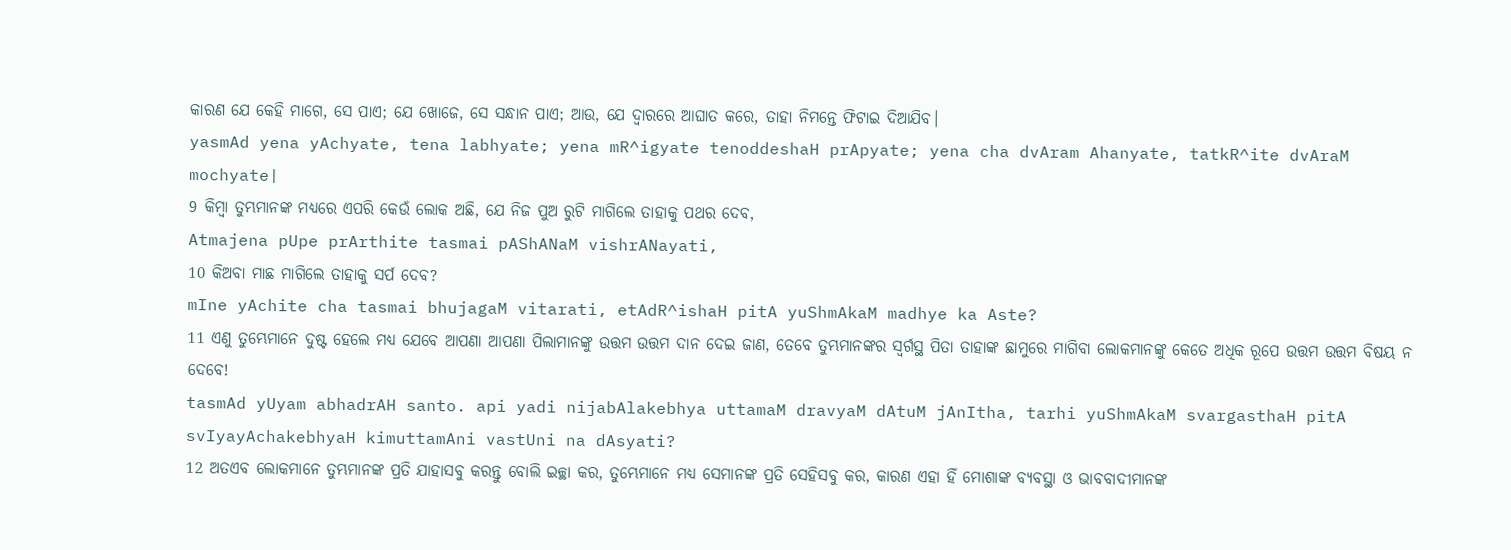କାରଣ ଯେ କେହି ମାଗେ, ସେ ପାଏ; ଯେ ଖୋଜେ, ସେ ସନ୍ଧାନ ପାଏ; ଆଉ, ଯେ ଦ୍ୱାରରେ ଆଘାତ କରେ, ତାହା ନିମନ୍ତେ ଫିଟାଇ ଦିଆଯିବ।
yasmAd yena yAchyate, tena labhyate; yena mR^igyate tenoddeshaH prApyate; yena cha dvAram Ahanyate, tatkR^ite dvAraM mochyate|
9 କିମ୍ବା ତୁମ୍ଭମାନଙ୍କ ମଧ୍ୟରେ ଏପରି କେଉଁ ଲୋକ ଅଛି, ଯେ ନିଜ ପୁଅ ରୁଟି ମାଗିଲେ ତାହାକୁ ପଥର ଦେବ,
Atmajena pUpe prArthite tasmai pAShANaM vishrANayati,
10 କିଅବା ମାଛ ମାଗିଲେ ତାହାକୁ ସର୍ପ ଦେବ?
mIne yAchite cha tasmai bhujagaM vitarati, etAdR^ishaH pitA yuShmAkaM madhye ka Aste?
11 ଏଣୁ ତୁମ୍ଭେମାନେ ଦୁଷ୍ଟ ହେଲେ ମଧ୍ୟ ଯେବେ ଆପଣା ଆପଣା ପିଲାମାନଙ୍କୁ ଉତ୍ତମ ଉତ୍ତମ ଦାନ ଦେଇ ଜାଣ, ତେବେ ତୁମ୍ଭମାନଙ୍କର ସ୍ୱର୍ଗସ୍ଥ ପିତା ତାହାଙ୍କ ଛାମୁରେ ମାଗିବା ଲୋକମାନଙ୍କୁ କେତେ ଅଧିକ ରୂପେ ଉତ୍ତମ ଉତ୍ତମ ବିଷୟ ନ ଦେବେ!
tasmAd yUyam abhadrAH santo. api yadi nijabAlakebhya uttamaM dravyaM dAtuM jAnItha, tarhi yuShmAkaM svargasthaH pitA svIyayAchakebhyaH kimuttamAni vastUni na dAsyati?
12 ଅତଏବ ଲୋକମାନେ ତୁମ୍ଭମାନଙ୍କ ପ୍ରତି ଯାହାସବୁ କରନ୍ତୁ ବୋଲି ଇଚ୍ଛା କର, ତୁମ୍ଭେମାନେ ମଧ୍ୟ ସେମାନଙ୍କ ପ୍ରତି ସେହିସବୁ କର, କାରଣ ଏହା ହିଁ ମୋଶାଙ୍କ ବ୍ୟବସ୍ଥା ଓ ଭାବବାଦୀମାନଙ୍କ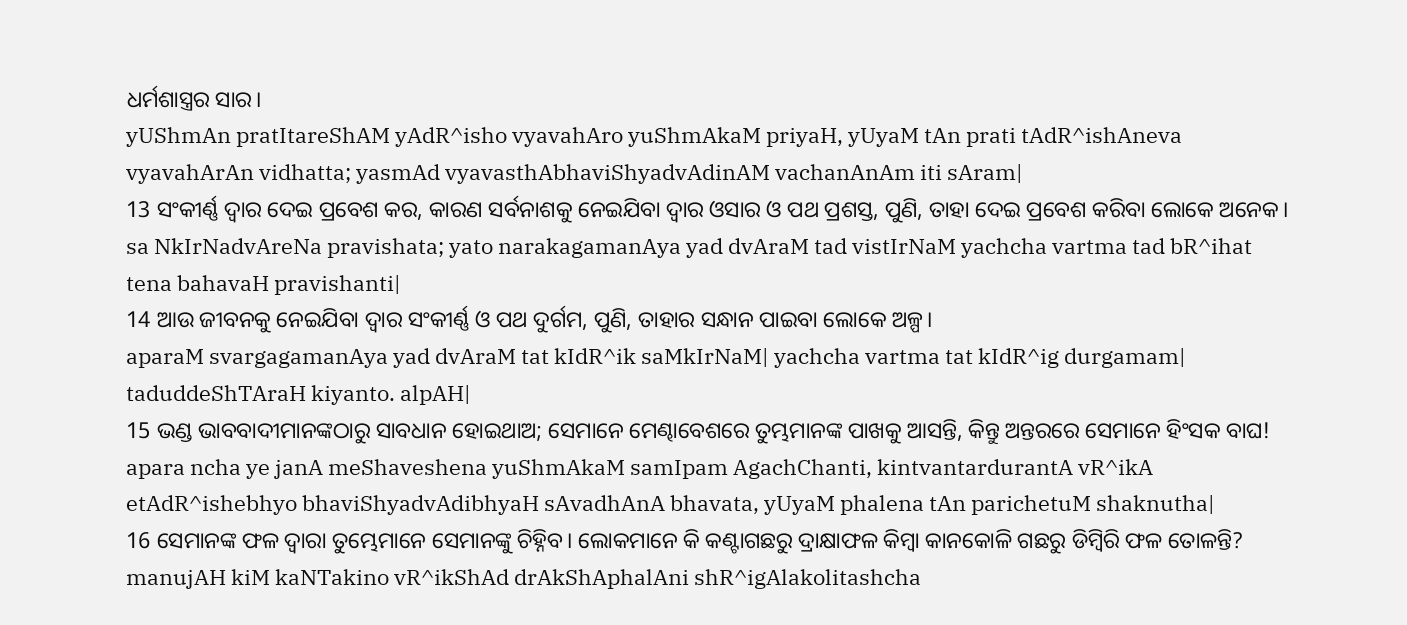ଧର୍ମଶାସ୍ତ୍ରର ସାର।
yUShmAn pratItareShAM yAdR^isho vyavahAro yuShmAkaM priyaH, yUyaM tAn prati tAdR^ishAneva vyavahArAn vidhatta; yasmAd vyavasthAbhaviShyadvAdinAM vachanAnAm iti sAram|
13 ସଂକୀର୍ଣ୍ଣ ଦ୍ୱାର ଦେଇ ପ୍ରବେଶ କର, କାରଣ ସର୍ବନାଶକୁ ନେଇଯିବା ଦ୍ୱାର ଓସାର ଓ ପଥ ପ୍ରଶସ୍ତ, ପୁଣି, ତାହା ଦେଇ ପ୍ରବେଶ କରିବା ଲୋକେ ଅନେକ।
sa NkIrNadvAreNa pravishata; yato narakagamanAya yad dvAraM tad vistIrNaM yachcha vartma tad bR^ihat tena bahavaH pravishanti|
14 ଆଉ ଜୀବନକୁ ନେଇଯିବା ଦ୍ୱାର ସଂକୀର୍ଣ୍ଣ ଓ ପଥ ଦୁର୍ଗମ, ପୁଣି, ତାହାର ସନ୍ଧାନ ପାଇବା ଲୋକେ ଅଳ୍ପ।
aparaM svargagamanAya yad dvAraM tat kIdR^ik saMkIrNaM| yachcha vartma tat kIdR^ig durgamam| taduddeShTAraH kiyanto. alpAH|
15 ଭଣ୍ଡ ଭାବବାଦୀମାନଙ୍କଠାରୁ ସାବଧାନ ହୋଇଥାଅ; ସେମାନେ ମେଣ୍ଢାବେଶରେ ତୁମ୍ଭମାନଙ୍କ ପାଖକୁ ଆସନ୍ତି, କିନ୍ତୁ ଅନ୍ତରରେ ସେମାନେ ହିଂସକ ବାଘ!
apara ncha ye janA meShaveshena yuShmAkaM samIpam AgachChanti, kintvantardurantA vR^ikA etAdR^ishebhyo bhaviShyadvAdibhyaH sAvadhAnA bhavata, yUyaM phalena tAn parichetuM shaknutha|
16 ସେମାନଙ୍କ ଫଳ ଦ୍ୱାରା ତୁମ୍ଭେମାନେ ସେମାନଙ୍କୁ ଚିହ୍ନିବ। ଲୋକମାନେ କି କଣ୍ଟାଗଛରୁ ଦ୍ରାକ୍ଷାଫଳ କିମ୍ବା କାନକୋଳି ଗଛରୁ ଡିମ୍ବିରି ଫଳ ତୋଳନ୍ତି?
manujAH kiM kaNTakino vR^ikShAd drAkShAphalAni shR^igAlakolitashcha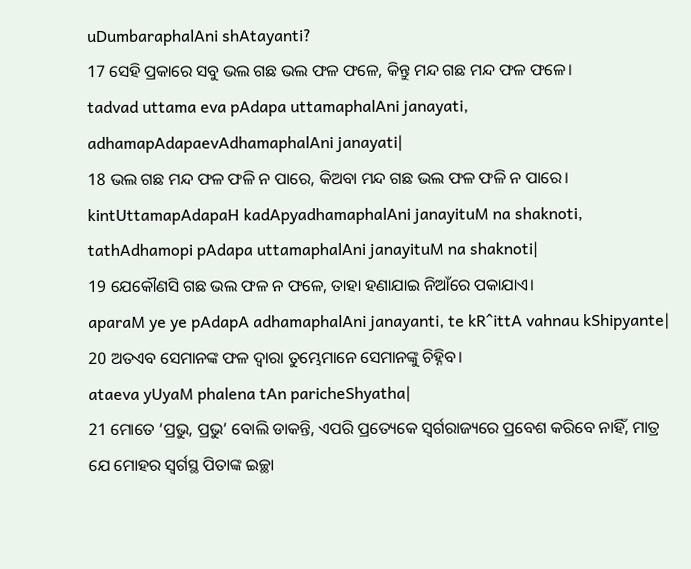uDumbaraphalAni shAtayanti?
17 ସେହି ପ୍ରକାରେ ସବୁ ଭଲ ଗଛ ଭଲ ଫଳ ଫଳେ, କିନ୍ତୁ ମନ୍ଦ ଗଛ ମନ୍ଦ ଫଳ ଫଳେ।
tadvad uttama eva pAdapa uttamaphalAni janayati, adhamapAdapaevAdhamaphalAni janayati|
18 ଭଲ ଗଛ ମନ୍ଦ ଫଳ ଫଳି ନ ପାରେ, କିଅବା ମନ୍ଦ ଗଛ ଭଲ ଫଳ ଫଳି ନ ପାରେ।
kintUttamapAdapaH kadApyadhamaphalAni janayituM na shaknoti, tathAdhamopi pAdapa uttamaphalAni janayituM na shaknoti|
19 ଯେକୌଣସି ଗଛ ଭଲ ଫଳ ନ ଫଳେ, ତାହା ହଣାଯାଇ ନିଆଁରେ ପକାଯାଏ।
aparaM ye ye pAdapA adhamaphalAni janayanti, te kR^ittA vahnau kShipyante|
20 ଅତଏବ ସେମାନଙ୍କ ଫଳ ଦ୍ୱାରା ତୁମ୍ଭେମାନେ ସେମାନଙ୍କୁ ଚିହ୍ନିବ।
ataeva yUyaM phalena tAn paricheShyatha|
21 ମୋତେ ‘ପ୍ରଭୁ, ପ୍ରଭୁ’ ବୋଲି ଡାକନ୍ତି, ଏପରି ପ୍ରତ୍ୟେକେ ସ୍ୱର୍ଗରାଜ୍ୟରେ ପ୍ରବେଶ କରିବେ ନାହିଁ, ମାତ୍ର ଯେ ମୋହର ସ୍ୱର୍ଗସ୍ଥ ପିତାଙ୍କ ଇଚ୍ଛା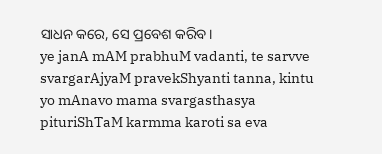ସାଧନ କରେ, ସେ ପ୍ରବେଶ କରିବ।
ye janA mAM prabhuM vadanti, te sarvve svargarAjyaM pravekShyanti tanna, kintu yo mAnavo mama svargasthasya pituriShTaM karmma karoti sa eva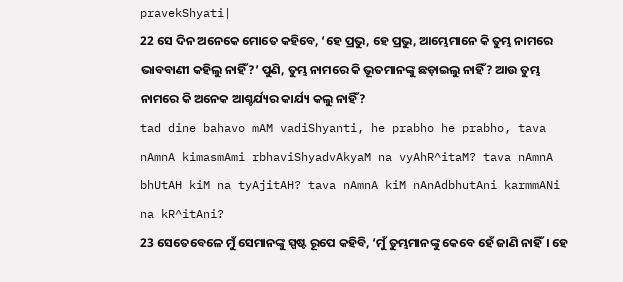pravekShyati|
22 ସେ ଦିନ ଅନେକେ ମୋତେ କହିବେ, ‘ହେ ପ୍ରଭୁ, ହେ ପ୍ରଭୁ, ଆମ୍ଭେମାନେ କି ତୁମ୍ଭ ନାମରେ ଭାବବାଣୀ କହିଲୁ ନାହିଁ?’ ପୁଣି, ତୁମ୍ଭ ନାମରେ କି ଭୂତମାନଙ୍କୁ ଛଡ଼ାଇଲୁ ନାହିଁ? ଆଉ ତୁମ୍ଭ ନାମରେ କି ଅନେକ ଆଶ୍ଚର୍ଯ୍ୟର କାର୍ଯ୍ୟ କଲୁ ନାହିଁ?
tad dine bahavo mAM vadiShyanti, he prabho he prabho, tava nAmnA kimasmAmi rbhaviShyadvAkyaM na vyAhR^itaM? tava nAmnA bhUtAH kiM na tyAjitAH? tava nAmnA kiM nAnAdbhutAni karmmANi na kR^itAni?
23 ସେତେବେଳେ ମୁଁ ସେମାନଙ୍କୁ ସ୍ପଷ୍ଟ ରୂପେ କହିବି, ‘ମୁଁ ତୁମ୍ଭମାନଙ୍କୁ କେବେ ହେଁ ଜାଣି ନାହିଁ। ହେ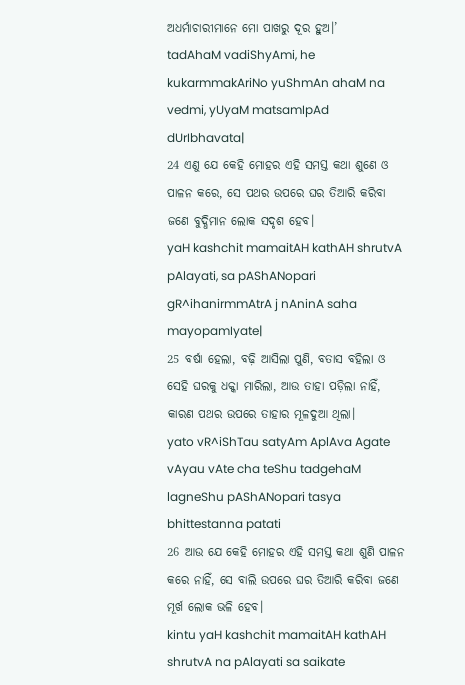ଅଧର୍ମାଚାରୀମାନେ ମୋ ପାଖରୁ ଦୂର ହୁଅ।’
tadAhaM vadiShyAmi, he kukarmmakAriNo yuShmAn ahaM na vedmi, yUyaM matsamIpAd dUrIbhavata|
24 ଏଣୁ ଯେ କେହି ମୋହର ଏହି ସମସ୍ତ କଥା ଶୁଣେ ଓ ପାଳନ କରେ, ସେ ପଥର ଉପରେ ଘର ତିଆରି କରିବା ଜଣେ ବୁଦ୍ଧିମାନ ଲୋକ ସଦୃଶ ହେବ।
yaH kashchit mamaitAH kathAH shrutvA pAlayati, sa pAShANopari gR^ihanirmmAtrA j nAninA saha mayopamIyate|
25 ବର୍ଷା ହେଲା, ବଢ଼ି ଆସିଲା ପୁଣି, ବତାସ ବହିଲା ଓ ସେହି ଘରକୁ ଧକ୍କା ମାରିଲା, ଆଉ ତାହା ପଡ଼ିଲା ନାହିଁ, କାରଣ ପଥର ଉପରେ ତାହାର ମୂଳଦୁଆ ଥିଲା।
yato vR^iShTau satyAm AplAva Agate vAyau vAte cha teShu tadgehaM lagneShu pAShANopari tasya bhittestanna patati
26 ଆଉ ଯେ କେହି ମୋହର ଏହି ସମସ୍ତ କଥା ଶୁଣି ପାଳନ କରେ ନାହିଁ, ସେ ବାଲି ଉପରେ ଘର ତିଆରି କରିବା ଜଣେ ମୂର୍ଖ ଲୋକ ଭଳି ହେବ।
kintu yaH kashchit mamaitAH kathAH shrutvA na pAlayati sa saikate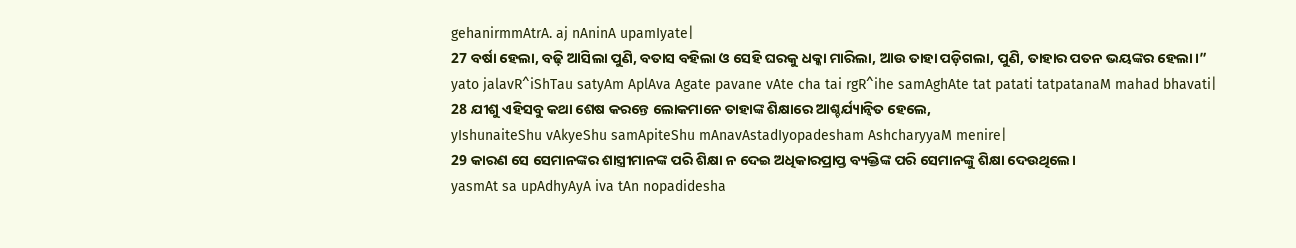gehanirmmAtrA. aj nAninA upamIyate|
27 ବର୍ଷା ହେଲା, ବଢ଼ି ଆସିଲା ପୁଣି, ବତାସ ବହିଲା ଓ ସେହି ଘରକୁ ଧକ୍କା ମାରିଲା, ଆଉ ତାହା ପଡ଼ିଗଲା, ପୁଣି, ତାହାର ପତନ ଭୟଙ୍କର ହେଲା।”
yato jalavR^iShTau satyAm AplAva Agate pavane vAte cha tai rgR^ihe samAghAte tat patati tatpatanaM mahad bhavati|
28 ଯୀଶୁ ଏହିସବୁ କଥା ଶେଷ କରନ୍ତେ ଲୋକମାନେ ତାହାଙ୍କ ଶିକ୍ଷାରେ ଆଶ୍ଚର୍ଯ୍ୟାନ୍ୱିତ ହେଲେ,
yIshunaiteShu vAkyeShu samApiteShu mAnavAstadIyopadesham AshcharyyaM menire|
29 କାରଣ ସେ ସେମାନଙ୍କର ଶାସ୍ତ୍ରୀମାନଙ୍କ ପରି ଶିକ୍ଷା ନ ଦେଇ ଅଧିକାରପ୍ରାପ୍ତ ବ୍ୟକ୍ତିଙ୍କ ପରି ସେମାନଙ୍କୁ ଶିକ୍ଷା ଦେଉଥିଲେ।
yasmAt sa upAdhyAyA iva tAn nopadidesha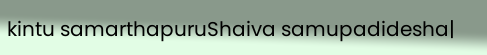kintu samarthapuruShaiva samupadidesha|